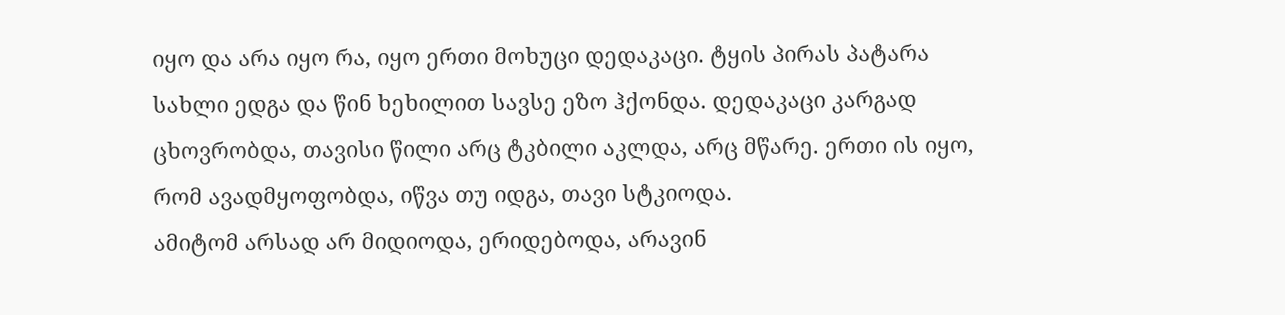იყო და არა იყო რა, იყო ერთი მოხუცი დედაკაცი. ტყის პირას პატარა სახლი ედგა და წინ ხეხილით სავსე ეზო ჰქონდა. დედაკაცი კარგად ცხოვრობდა, თავისი წილი არც ტკბილი აკლდა, არც მწარე. ერთი ის იყო, რომ ავადმყოფობდა, იწვა თუ იდგა, თავი სტკიოდა.
ამიტომ არსად არ მიდიოდა, ერიდებოდა, არავინ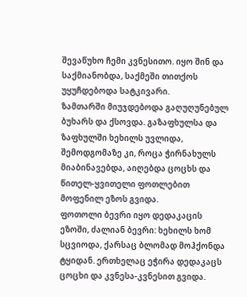შევაწუხო ჩემი კვნესითო. იყო შინ და საქმიანობდა, საქმეში თითქოს უყუჩდებოდა სატკივარი.
ზამთარში მიუჯდებოდა გაღუღუნებულ ბუხარს და ქსოვდა. გაზაფხულსა და ზაფხულში ხეხილს უვლიდა, შემოდგომაზე კი, როცა ჭირნახულს მიაბინავებდა, აიღებდა ცოცხს და წითელ-ყვითელი ფოთლებით მოფენილ ეზოს გვიდა.
ფოთოლი ბევრი იყო დედაკაცის ეზოში, ძალიან ბევრი: ხეხილს ხომ სცვიოდა, ქარსაც ბლომად მოჰქონდა ტყიდან. ერთხელაც ეჭირა დედაკაცს ცოცხი და კვნესა-კვნესით გვიდა.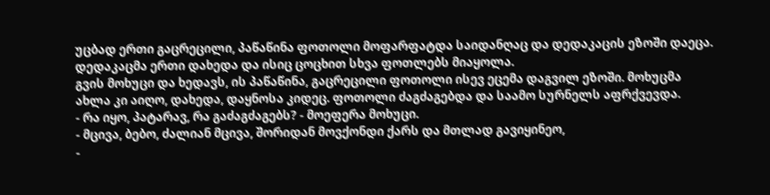უცბად ერთი გაცრეცილი, პაწაწინა ფოთოლი მოფარფატდა საიდანღაც და დედაკაცის ეზოში დაეცა.
დედაკაცმა ერთი დახედა და ისიც ცოცხით სხვა ფოთლებს მიაყოლა.
გვის მოხუცი და ხედავს, ის პაწაწინა, გაცრეცილი ფოთოლი ისევ ეცემა დაგვილ ეზოში. მოხუცმა ახლა კი აიღო, დახედა, დაყნოსა კიდეც. ფოთოლი ძაგძაგებდა და საამო სურნელს აფრქვევდა.
- რა იყო, პატარავ, რა გაძაგძაგებს? - მოეფერა მოხუცი.
- მცივა, ბებო, ძალიან მცივა, შორიდან მოვქონდი ქარს და მთლად გავიყინეო,
-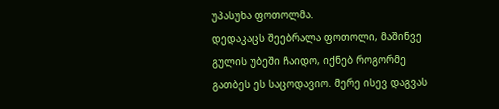უპასუხა ფოთოლმა.
დედაკაცს შეებრალა ფოთოლი, მაშინვე გულის უბეში ჩაიდო, იქნებ როგორმე გათბეს ეს საცოდავიო. მერე ისევ დაგვას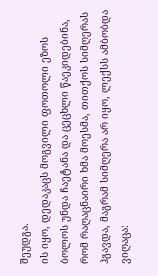შეუდგა.
ის იყო, დედაკაცს მოგვილი ფოთოლი ეზოს ბოლოს უნდა ჩაეტანა და ცეცხლი წაეკიდებინა, რომ რაღაცნაირი ხმა მოესმა, თითქოს სიმღერას ჰგავდა, მაგრამ სიმღერა არ იყო, ლექსს ამბობდა ვიღაცა: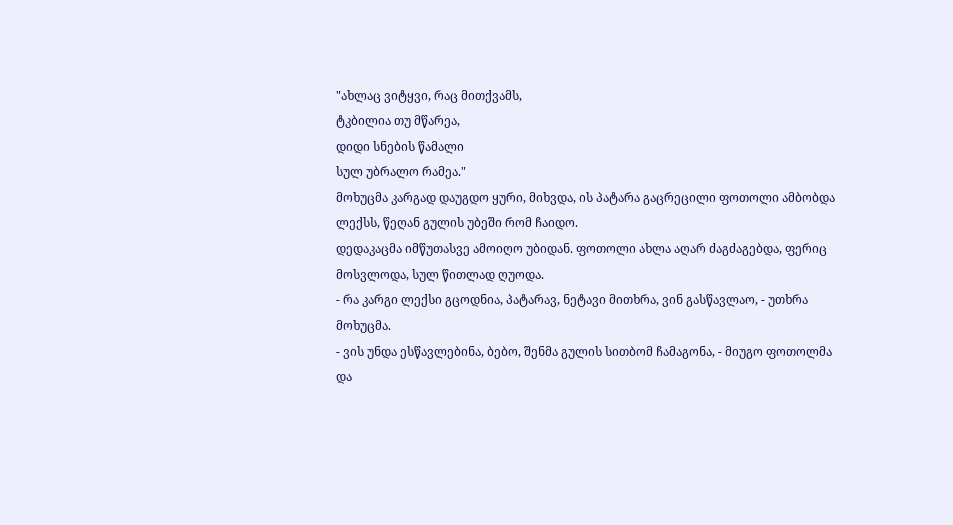"ახლაც ვიტყვი, რაც მითქვამს,
ტკბილია თუ მწარეა,
დიდი სნების წამალი
სულ უბრალო რამეა."
მოხუცმა კარგად დაუგდო ყური, მიხვდა, ის პატარა გაცრეცილი ფოთოლი ამბობდა ლექსს, წეღან გულის უბეში რომ ჩაიდო.
დედაკაცმა იმწუთასვე ამოიღო უბიდან. ფოთოლი ახლა აღარ ძაგძაგებდა, ფერიც მოსვლოდა, სულ წითლად ღუოდა.
- რა კარგი ლექსი გცოდნია, პატარავ, ნეტავი მითხრა, ვინ გასწავლაო, - უთხრა მოხუცმა.
- ვის უნდა ესწავლებინა, ბებო, შენმა გულის სითბომ ჩამაგონა, - მიუგო ფოთოლმა და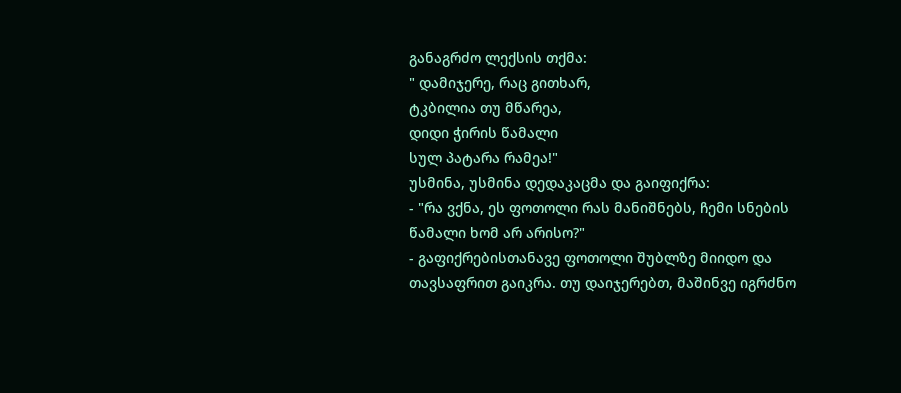განაგრძო ლექსის თქმა:
" დამიჯერე, რაც გითხარ,
ტკბილია თუ მწარეა,
დიდი ჭირის წამალი
სულ პატარა რამეა!"
უსმინა, უსმინა დედაკაცმა და გაიფიქრა:
- "რა ვქნა, ეს ფოთოლი რას მანიშნებს, ჩემი სნების წამალი ხომ არ არისო?"
- გაფიქრებისთანავე ფოთოლი შუბლზე მიიდო და თავსაფრით გაიკრა. თუ დაიჯერებთ, მაშინვე იგრძნო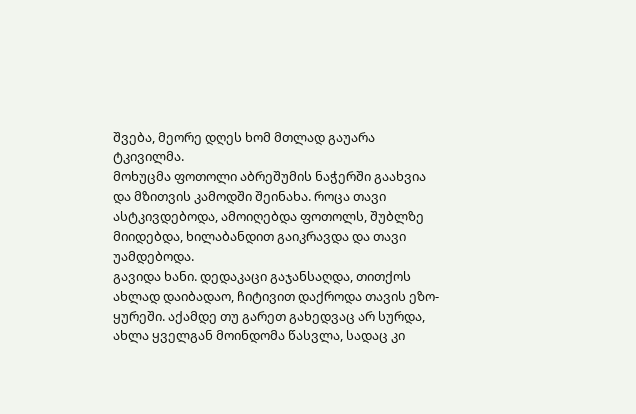შვება, მეორე დღეს ხომ მთლად გაუარა ტკივილმა.
მოხუცმა ფოთოლი აბრეშუმის ნაჭერში გაახვია და მზითვის კამოდში შეინახა. როცა თავი ასტკივდებოდა, ამოიღებდა ფოთოლს, შუბლზე მიიდებდა, ხილაბანდით გაიკრავდა და თავი უამდებოდა.
გავიდა ხანი. დედაკაცი გაჯანსაღდა, თითქოს ახლად დაიბადაო, ჩიტივით დაქროდა თავის ეზო-ყურეში. აქამდე თუ გარეთ გახედვაც არ სურდა, ახლა ყველგან მოინდომა წასვლა, სადაც კი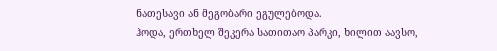ნათესავი ან მეგობარი ეგულებოდა.
ჰოდა, ერთხელ შეკერა სათითაო პარკი, ხილით აავსო,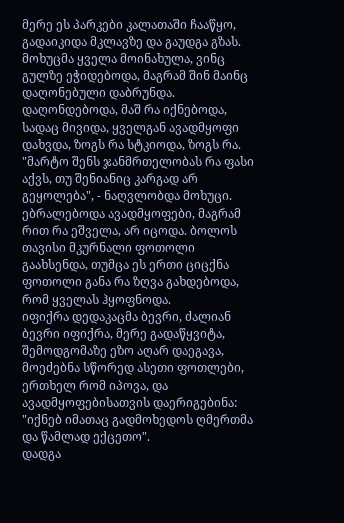მერე ეს პარკები კალათაში ჩააწყო, გადაიკიდა მკლავზე და გაუდგა გზას.
მოხუცმა ყველა მოინახულა, ვინც გულზე ეჭიდებოდა, მაგრამ შინ მაინც დაღონებული დაბრუნდა.
დაღონდებოდა, მაშ რა იქნებოდა, სადაც მივიდა, ყველგან ავადმყოფი დახვდა, ზოგს რა სტკიოდა, ზოგს რა.
"მარტო შენს ჯანმრთელობას რა ფასი აქვს, თუ შენიანიც კარგად არ გეყოლება", - ნაღვლობდა მოხუცი. ებრალებოდა ავადმყოფები, მაგრამ რით რა ეშველა, არ იცოდა. ბოლოს თავისი მკურნალი ფოთოლი გაახსენდა, თუმცა ეს ერთი ციცქნა ფოთოლი განა რა ზღვა გახდებოდა, რომ ყველას ჰყოფნოდა.
იფიქრა დედაკაცმა ბევრი, ძალიან ბევრი იფიქრა, მერე გადაწყვიტა, შემოდგომაზე ეზო აღარ დაეგავა, მოეძებნა სწორედ ასეთი ფოთლები, ერთხელ რომ იპოვა, და ავადმყოფებისათვის დაერიგებინა: "იქნებ იმათაც გადმოხედოს ღმერთმა და წამლად ექცეთო".
დადგა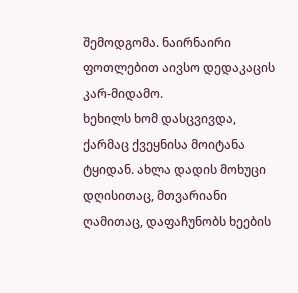შემოდგომა. ნაირნაირი ფოთლებით აივსო დედაკაცის კარ-მიდამო.
ხეხილს ხომ დასცვივდა, ქარმაც ქვეყნისა მოიტანა ტყიდან. ახლა დადის მოხუცი დღისითაც, მთვარიანი ღამითაც, დაფაჩუნობს ხეების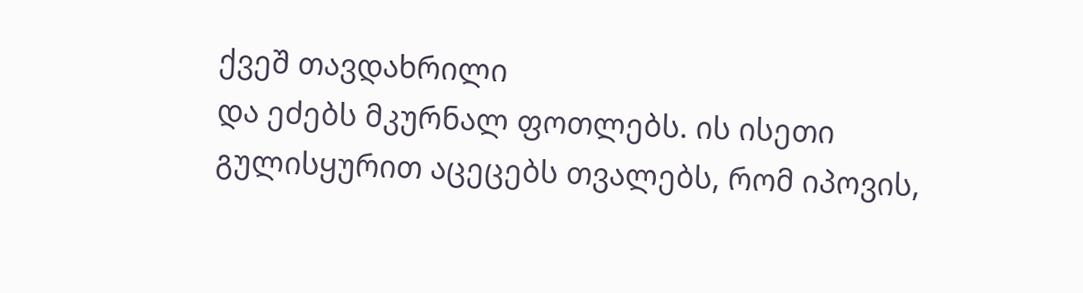ქვეშ თავდახრილი
და ეძებს მკურნალ ფოთლებს. ის ისეთი გულისყურით აცეცებს თვალებს, რომ იპოვის,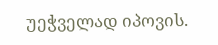უეჭველად იპოვის.